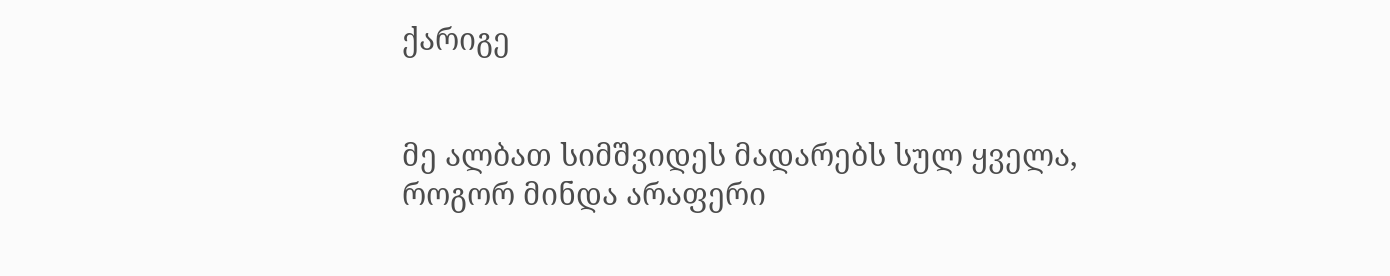ქარიგე


მე ალბათ სიმშვიდეს მადარებს სულ ყველა,
როგორ მინდა არაფერი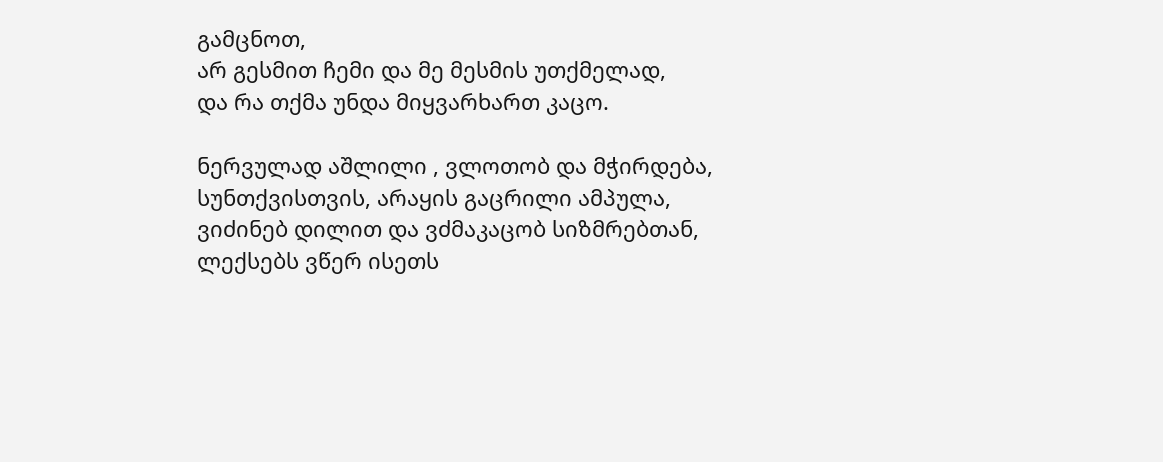გამცნოთ,
არ გესმით ჩემი და მე მესმის უთქმელად,
და რა თქმა უნდა მიყვარხართ კაცო.

ნერვულად აშლილი , ვლოთობ და მჭირდება,
სუნთქვისთვის, არაყის გაცრილი ამპულა,
ვიძინებ დილით და ვძმაკაცობ სიზმრებთან,
ლექსებს ვწერ ისეთს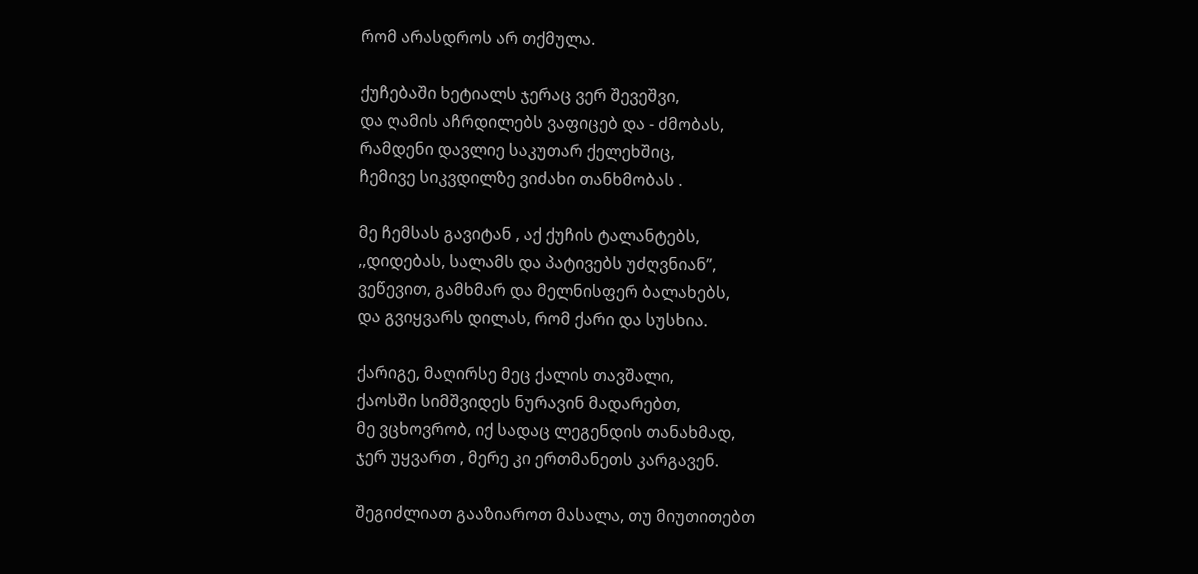რომ არასდროს არ თქმულა.

ქუჩებაში ხეტიალს ჯერაც ვერ შევეშვი,
და ღამის აჩრდილებს ვაფიცებ და - ძმობას,
რამდენი დავლიე საკუთარ ქელეხშიც,
ჩემივე სიკვდილზე ვიძახი თანხმობას .

მე ჩემსას გავიტან , აქ ქუჩის ტალანტებს,
,,დიდებას, სალამს და პატივებს უძღვნიან”,
ვეწევით, გამხმარ და მელნისფერ ბალახებს,
და გვიყვარს დილას, რომ ქარი და სუსხია.

ქარიგე, მაღირსე მეც ქალის თავშალი,
ქაოსში სიმშვიდეს ნურავინ მადარებთ,
მე ვცხოვრობ, იქ სადაც ლეგენდის თანახმად,
ჯერ უყვართ , მერე კი ერთმანეთს კარგავენ.

შეგიძლიათ გააზიაროთ მასალა, თუ მიუთითებთ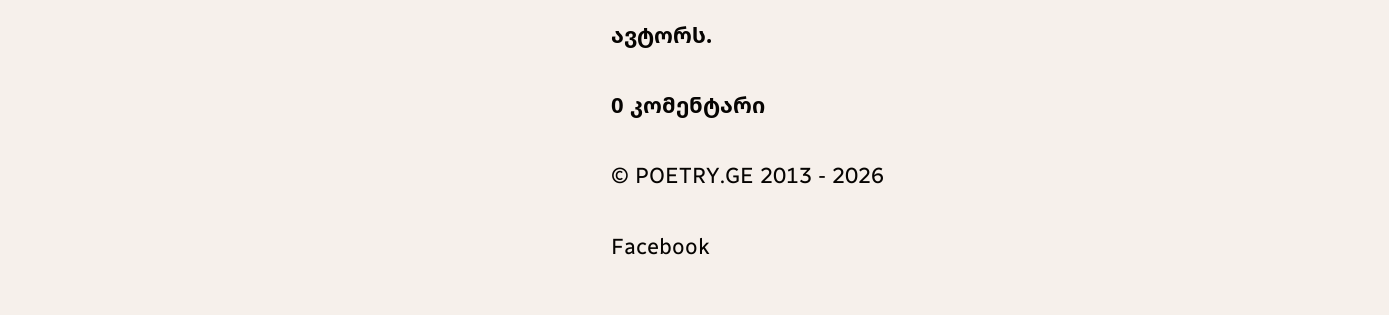ავტორს.

0 კომენტარი

© POETRY.GE 2013 - 2026

Facebook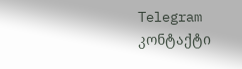Telegram კონტაქტი